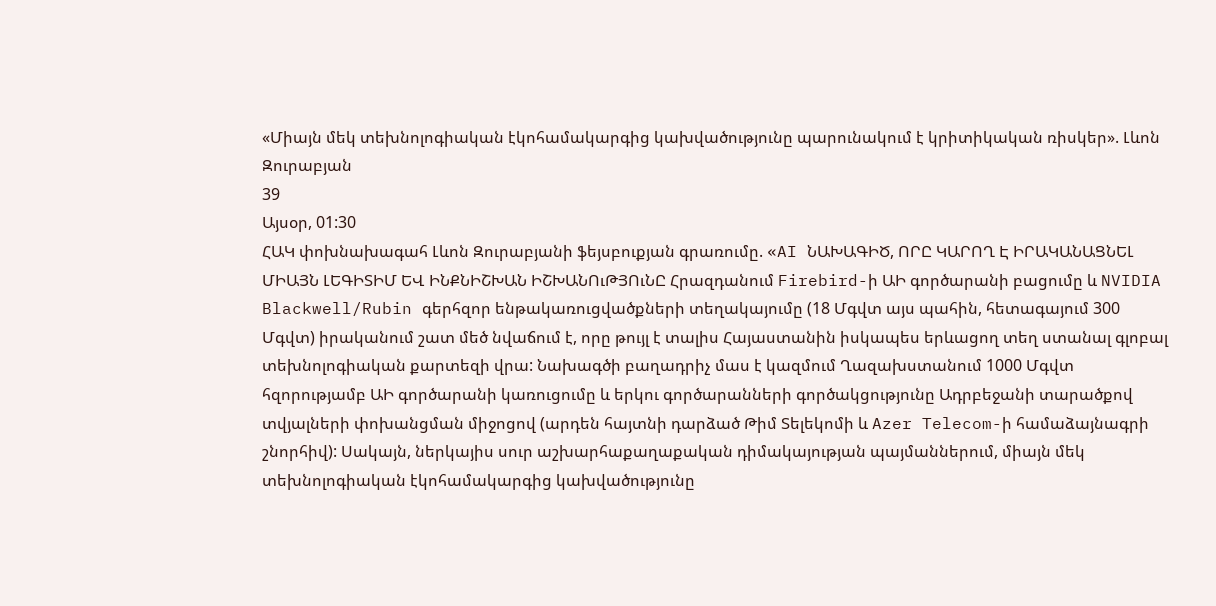«Միայն մեկ տեխնոլոգիական էկոհամակարգից կախվածությունը պարունակում է կրիտիկական ռիսկեր». Լևոն Զուրաբյան
39
Այսօր, 01:30
ՀԱԿ փոխնախագահ Լևոն Զուրաբյանի ֆեյսբուքյան գրառումը. «AI ՆԱԽԱԳԻԾ, ՈՐԸ ԿԱՐՈՂ Է ԻՐԱԿԱՆԱՑՆԵԼ ՄԻԱՅՆ ԼԵԳԻՏԻՄ ԵՎ ԻՆՔՆԻՇԽԱՆ ԻՇԽԱՆՈւԹՅՈւՆԸ Հրազդանում Firebird-ի ԱԻ գործարանի բացումը և NVIDIA Blackwell/Rubin գերհզոր ենթակառուցվածքների տեղակայումը (18 Մգվտ այս պահին, հետագայում 300 Մգվտ) իրականում շատ մեծ նվաճում է, որը թույլ է տալիս Հայաստանին իսկապես երևացող տեղ ստանալ գլոբալ տեխնոլոգիական քարտեզի վրա: Նախագծի բաղադրիչ մաս է կազմում Ղազախստանում 1000 Մգվտ հզորությամբ ԱԻ գործարանի կառուցումը և երկու գործարանների գործակցությունը Ադրբեջանի տարածքով տվյալների փոխանցման միջոցով (արդեն հայտնի դարձած Թիմ Տելեկոմի և Azer Telecom-ի համաձայնագրի շնորհիվ): Սակայն, ներկայիս սուր աշխարհաքաղաքական դիմակայության պայմաններում, միայն մեկ տեխնոլոգիական էկոհամակարգից կախվածությունը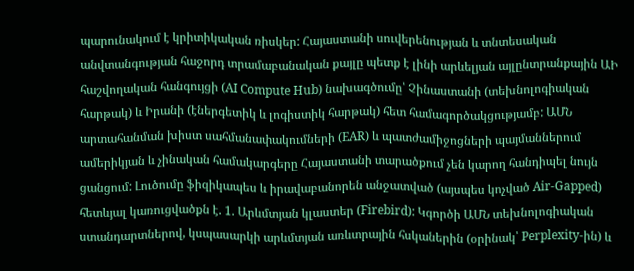պարունակում է կրիտիկական ռիսկեր: Հայաստանի սուվերենության և տնտեսական անվտանգության հաջորդ տրամաբանական քայլը պետք է լինի արևելյան այլընտրանքային ԱԻ հաշվողական հանգույցի (AI Compute Hub) նախագծումը՝ Չինաստանի (տեխնոլոգիական հարթակ) և Իրանի (էներգետիկ և լոգիստիկ հարթակ) հետ համագործակցությամբ: ԱՄՆ արտահանման խիստ սահմանափակումների (EAR) և պատժամիջոցների պայմաններում ամերիկյան և չինական համակարգերը Հայաստանի տարածքում չեն կարող հանդիպել նույն ցանցում: Լուծումը ֆիզիկապես և իրավաբանորեն անջատված (այսպես կոչված Air-Gapped) հետևյալ կառուցվածքն է. 1. Արևմտյան կլաստեր (Firebird): Կգործի ԱՄՆ տեխնոլոգիական ստանդարտներով, կսպասարկի արևմտյան առևտրային հսկաներին (օրինակ՝ Perplexity-ին) և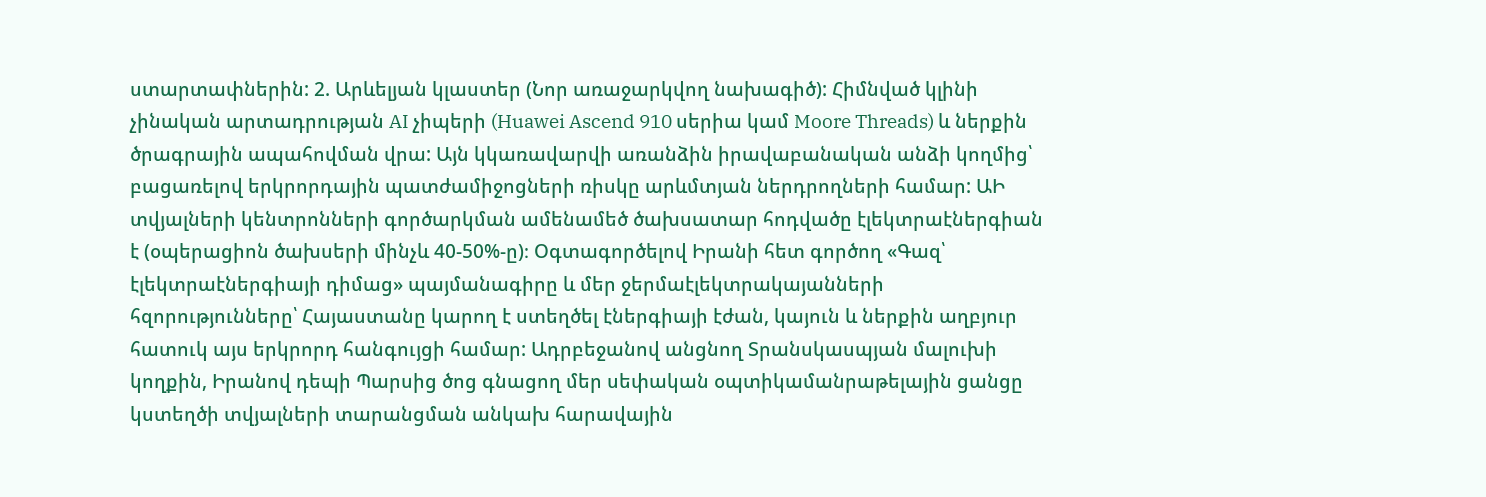ստարտափներին: 2. Արևելյան կլաստեր (Նոր առաջարկվող նախագիծ): Հիմնված կլինի չինական արտադրության AI չիպերի (Huawei Ascend 910 սերիա կամ Moore Threads) և ներքին ծրագրային ապահովման վրա: Այն կկառավարվի առանձին իրավաբանական անձի կողմից՝ բացառելով երկրորդային պատժամիջոցների ռիսկը արևմտյան ներդրողների համար: ԱԻ տվյալների կենտրոնների գործարկման ամենամեծ ծախսատար հոդվածը էլեկտրաէներգիան է (օպերացիոն ծախսերի մինչև 40-50%-ը)։ Օգտագործելով Իրանի հետ գործող «Գազ՝ էլեկտրաէներգիայի դիմաց» պայմանագիրը և մեր ջերմաէլեկտրակայանների հզորությունները՝ Հայաստանը կարող է ստեղծել էներգիայի էժան, կայուն և ներքին աղբյուր հատուկ այս երկրորդ հանգույցի համար: Ադրբեջանով անցնող Տրանսկասպյան մալուխի կողքին, Իրանով դեպի Պարսից ծոց գնացող մեր սեփական օպտիկամանրաթելային ցանցը կստեղծի տվյալների տարանցման անկախ հարավային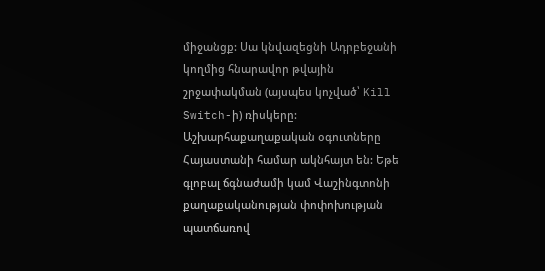միջանցք: Սա կնվազեցնի Ադրբեջանի կողմից հնարավոր թվային շրջափակման (այսպես կոչված՝ Kill Switch-ի) ռիսկերը: Աշխարհաքաղաքական օգուտները Հայաստանի համար ակնհայտ են: Եթե գլոբալ ճգնաժամի կամ Վաշինգտոնի քաղաքականության փոփոխության պատճառով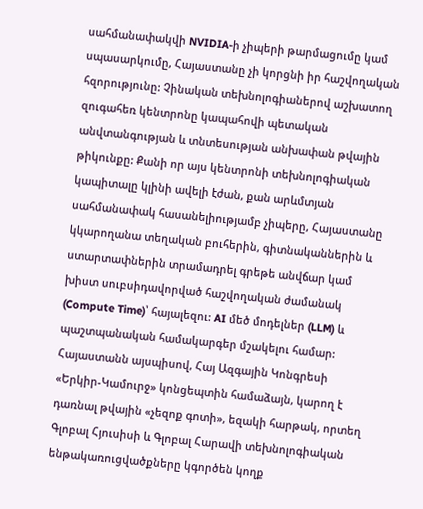սահմանափակվի NVIDIA-ի չիպերի թարմացումը կամ սպասարկումը, Հայաստանը չի կորցնի իր հաշվողական հզորությունը: Չինական տեխնոլոգիաներով աշխատող զուգահեռ կենտրոնը կապահովի պետական անվտանգության և տնտեսության անխափան թվային թիկունքը: Քանի որ այս կենտրոնի տեխնոլոգիական կապիտալը կլինի ավելի էժան, քան արևմտյան սահմանափակ հասանելիությամբ չիպերը, Հայաստանը կկարողանա տեղական բուհերին, գիտնականներին և ստարտափներին տրամադրել գրեթե անվճար կամ խիստ սուբսիդավորված հաշվողական ժամանակ (Compute Time)՝ հայալեզու: AI մեծ մոդելներ (LLM) և պաշտպանական համակարգեր մշակելու համար: Հայաստանն այսպիսով, Հայ Ազգային Կոնգրեսի «Երկիր-Կամուրջ» կոնցեպտին համաձայն, կարող է դառնալ թվային «չեզոք գոտի», եզակի հարթակ, որտեղ Գլոբալ Հյուսիսի և Գլոբալ Հարավի տեխնոլոգիական ենթակառուցվածքները կգործեն կողք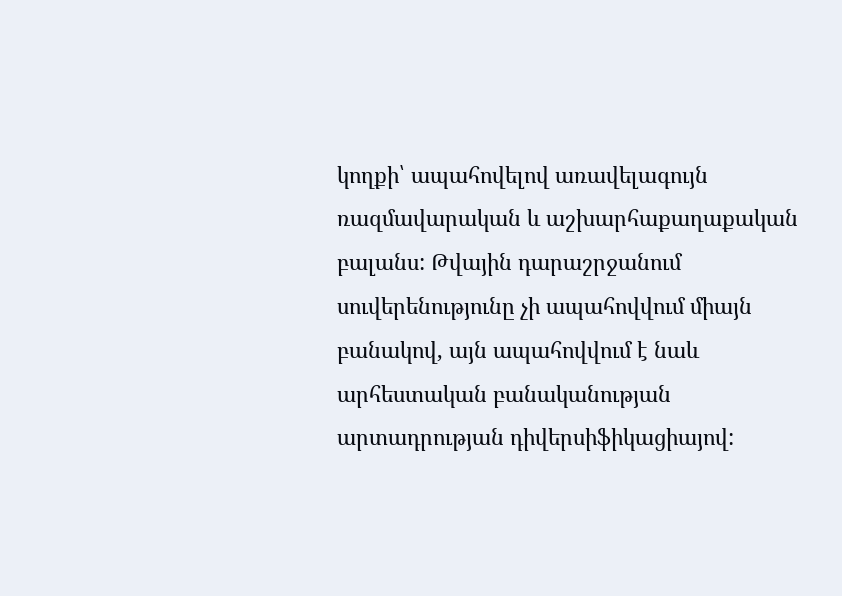կողքի՝ ապահովելով առավելագույն ռազմավարական և աշխարհաքաղաքական բալանս: Թվային դարաշրջանում սուվերենությունը չի ապահովվում միայն բանակով, այն ապահովվում է նաև արհեստական բանականության արտադրության դիվերսիֆիկացիայով: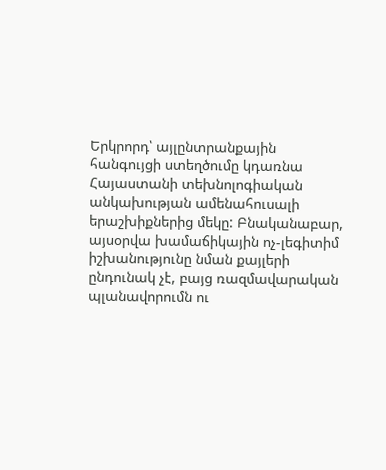Երկրորդ՝ այլընտրանքային հանգույցի ստեղծումը կդառնա Հայաստանի տեխնոլոգիական անկախության ամենահուսալի երաշխիքներից մեկը: Բնականաբար, այսօրվա խամաճիկային ոչ-լեգիտիմ իշխանությունը նման քայլերի ընդունակ չէ, բայց ռազմավարական պլանավորումն ու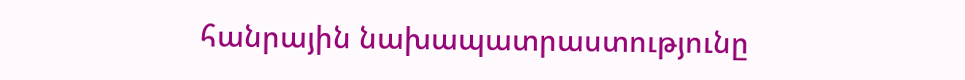հանրային նախապատրաստությունը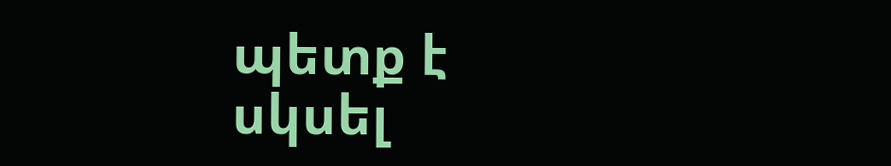պետք է սկսել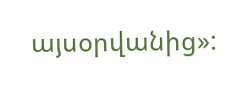այսօրվանից»: